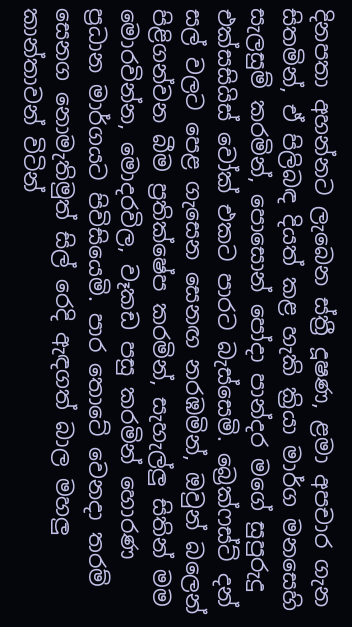දිනපතා අහන්නට ලැබෙන ස්ත්‍රී දූෂණ, ළමා අපචාර ගැන සිතමින්, ඒ පිලිබඳ දියත් කළ හැකි ක්‍රියා මාර්ග මනසෙහි සැලසුම් කරමින්, පොසොන් පෝදා පාන්දර මගේ සුපුරුදු එක්සසියිස් වෝක් එකට පාරට බැස්සෙමි. බ්‍රෙක්ෆස්ට් දන් සල් වලට පෙළ ගැසෙන සෙනඟ නරඹමින්, ඔවුන් බලෙන් පිළිගන්වන බීම ප්‍රතික්ෂේප කරමින්, සැහැල්ලු සිතින් මම මොරවින්න, මොදරවිල, වෑකඩ පසු කරමින් හොරණ ප්‍රධාන මාර්ගයට පිවිසියෙමි. පාර තොටේ වෙනදා තරම් සෙනග නොමැතිමුත් සිල් රෙදි ඇඳගත් බාල මහලු කාන්තාවන් විටින්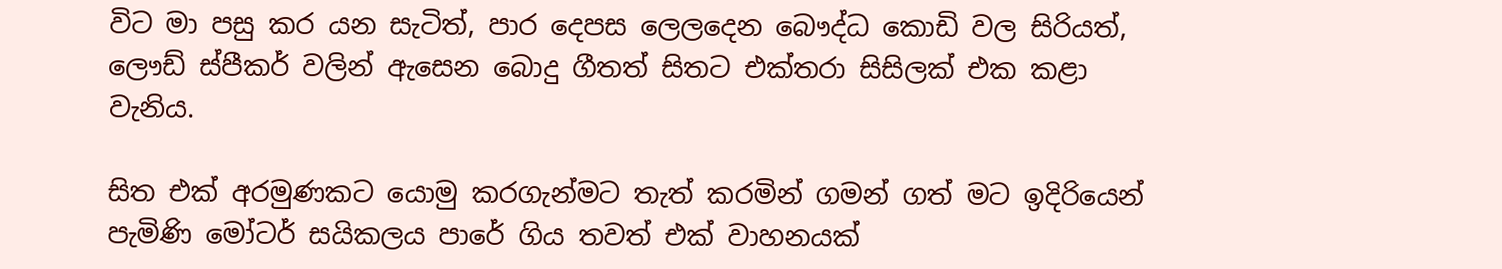විට මා පසු කර යන සැටිත්, පාර දෙපස ලෙලදෙන බෞද්ධ කොඩි වල සිරියත්, ලෞඩ් ස්පීකර් වලින් ඇසෙන බොදු ගීතත් සිතට එක්තරා සිසිලක් එක කළා වැනිය.

සිත එක් අරමුණකට යොමු කරගැන්මට තැත් කරමින් ගමන් ගත් මට ඉදිරියෙන් පැමිණි මෝටර් සයිකලය පාරේ ගිය තවත් එක් වාහනයක්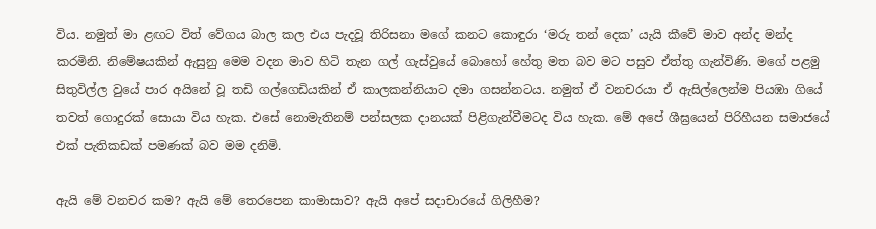විය. නමුත් මා ළඟට විත් වේගය බාල කල එය පැදවූ තිරිසනා මගේ කනට කොඳුරා ‘මරු තන් දෙක’ යැයි කීවේ මාව අන්ද මන්ද කරමිනි. නිමේෂයකින් ඇසුනු මෙම වදන මාව හිටි තැන ගල් ගැස්වුයේ බොහෝ හේතු මත බව මට පසුව ඒත්තු ගැන්විණි. මගේ පළමු සිතුවිල්ල වුයේ පාර අයිනේ වූ තඩි ගල්ගෙඩියකින් ඒ කාලකන්නියාට දමා ගසන්නටය. නමුත් ඒ වනචරයා ඒ ඇසිල්ලෙන්ම පියඹා ගියේ තවත් ගොදුරක් සොයා විය හැක. එසේ නොමැතිනම් පන්සලක දානයක් පිළිගැන්වීමටද විය හැක. මේ අපේ ශීඝ්‍රයෙන් පිරිහීයන සමාජයේ එක් පැතිකඩක් පමණක් බව මම දනිමි.

ඇයි මේ වනචර කම? ඇයි මේ තෙරපෙන කාමාසාව? ඇයි අපේ සදාචාරයේ ගිලිහීම?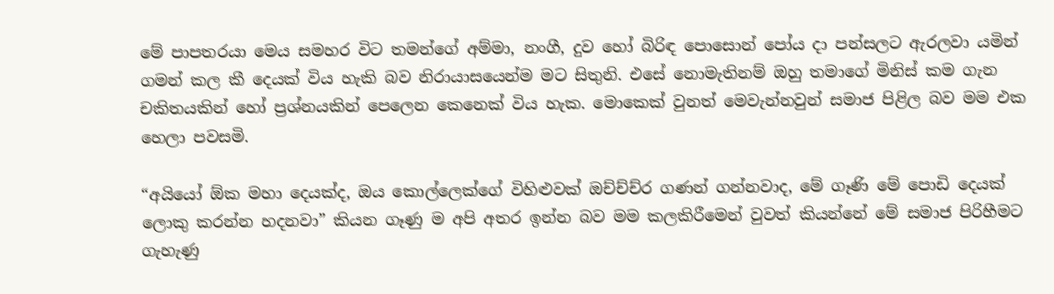මේ පාපතරයා මෙය සමහර විට තමන්ගේ අම්මා, නංගී, දුව හෝ බිරිඳ පොසොන් පෝය දා පන්සලට ඇරලවා යමින් ගමන් කල කී දෙයක් විය හැකි බව නිරායාසයෙන්ම මට සිතුනි. එසේ නොමැතිනම් ඔහු තමාගේ මිනිස් කම ගැන චකිතයකින් හෝ ප්‍රශ්නයකින් පෙලෙන කෙනෙක් විය හැක. මොකෙක් වුනත් මෙවැන්නවුන් සමාජ පිළිල බව මම එක හෙලා පවසමි.

“අයියෝ ඕක මහා දෙයක්ද, ඔය කොල්ලෙක්ගේ විහිළුවක් ඔච්ච්ච්ර ගණන් ගන්නවාද, මේ ගෑණි මේ පොඩි දෙයක් ලොකු කරන්න හදනවා” කියන ගෑණු ම අපි අතර ඉන්න බව මම කලකිරීමෙන් වුවත් කියන්නේ මේ සමාජ පිරිහීමට ගැහැණු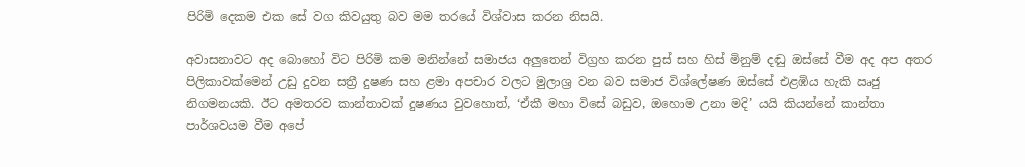පිරිමි දෙකම එක සේ වග කිවයුතු බව මම තරයේ විශ්වාස කරන නිසයි.

අවාසනාවට අද බොහෝ විට පිරිමි කම මනින්නේ සමාජය අලුතෙන් විග්‍රහ කරන පුස් සහ හිස් මිනුම් දඬු ඔස්සේ වීම අද අප අතර පිලිකාවක්මෙන් උඩු දුවන සත්‍රී දුෂණ සහ ළමා අපචාර වලට මුලාශ්‍ර වන බව සමාජ විශ්ලේෂණ ඔස්සේ එළඹිය හැකි ඍජු නිගමනයකි. ඊට අමතරව කාන්තාවක් දුෂණය වුවහොත්, ‘ඒකී මහා විසේ බඩුව, ඔහොම උනා මදි’ යයි කියන්නේ කාන්තා පාර්ශවයම වීම අපේ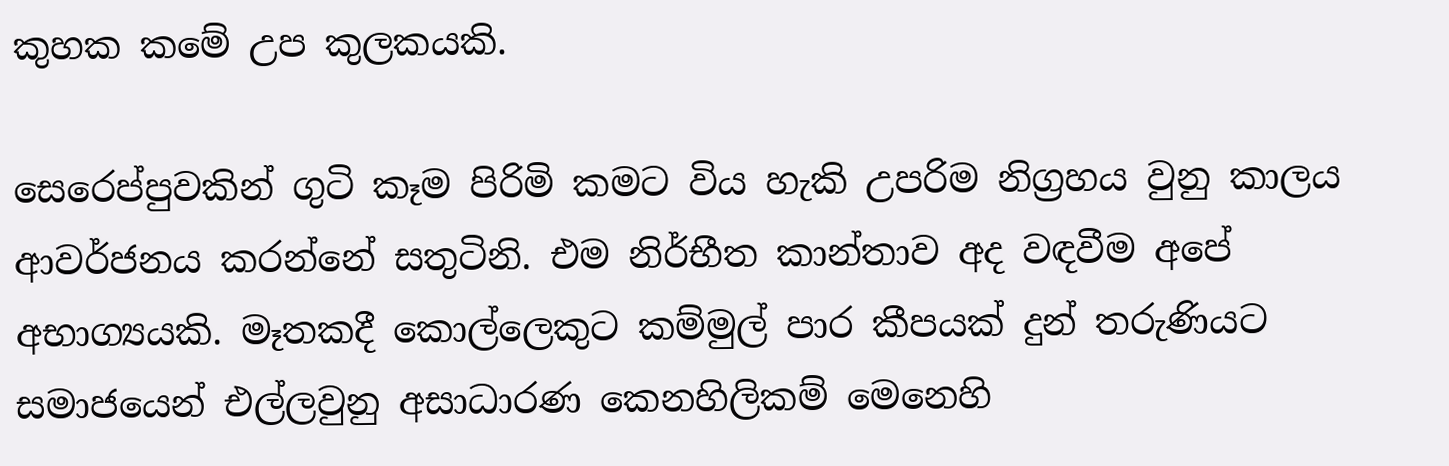කුහක කමේ උප කුලකයකි.

සෙරෙප්පුවකින් ගුටි කෑම පිරිමි කමට විය හැකි උපරිම නිග්‍රහය වුනු කාලය ආවර්ජනය කරන්නේ සතුටිනි. එම නිර්භීත කාන්තාව අද වඳවීම අපේ අභාග්‍යයකි. මෑතකදී කොල්ලෙකුට කම්මුල් පාර කීපයක් දුන් තරුණියට සමාජයෙන් එල්ලවුනු අසාධාරණ කෙනහිලිකම් මෙනෙහි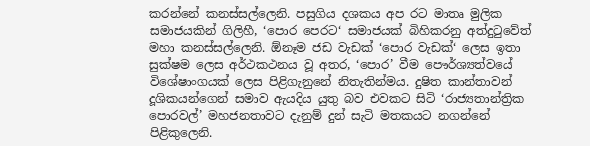කරන්නේ කනස්සල්ලෙනි. පසුගිය දශකය අප රට මාතෘ මුලික සමාජයකින් ගිලිහී, ‘පොර පෙරට‘ සමාජයක් බිහිකරනු අත්දුටුවේත් මහා කනස්සල්ලෙනි. ඕනෑම ජඩ වැඩක් ‘පොර වැඩක්‘ ලෙස ඉතා සුක්ෂම ලෙස අර්ථකථනය වූ අතර, ‘පොර’ වීම පෞර්ශ්‍යත්වයේ විශේෂාංගයක් ලෙස පිළිගැනුනේ නිතැතින්මය. දුෂිත කාන්තාවන් දූශිකයන්ගෙන් සමාව ඇයදිය යුතු බව එවකට සිටි ‘රාජ්‍යතාන්ත්‍රික පොරවල්’ මහජනතාවට දැනුම් දුන් සැටි මතකයට නගන්නේ පිළිකුලෙනි.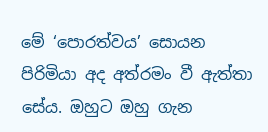මේ ‘පොරත්වය’ සොයන පිරිමියා අද අත්රමං වී ඇත්තා සේය. ඔහුට ඔහු ගැන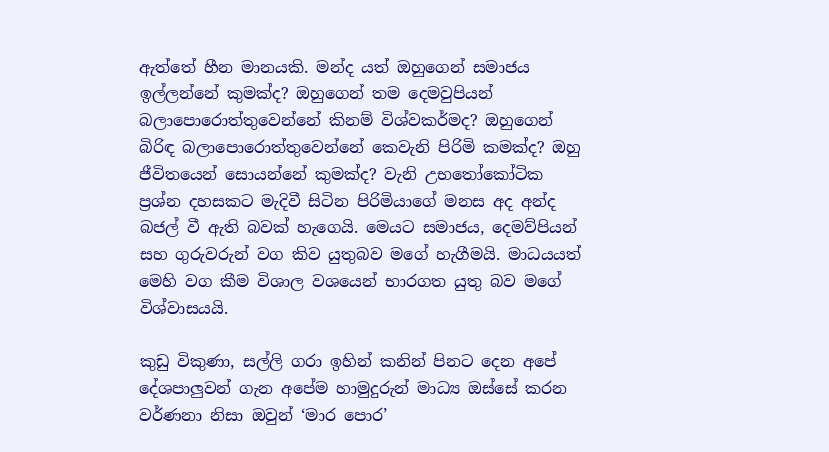ඇත්තේ හීන මානයකි. මන්ද යත් ඔහුගෙන් සමාජය ඉල්ලන්නේ කුමක්ද? ඔහුගෙන් තම දෙමවුපියන් බලාපොරොත්තුවෙන්නේ කිනම් විශ්වකර්මද? ඔහුගෙන් බිරිඳ බලාපොරොත්තුවෙන්නේ කෙවැනි පිරිමි කමක්ද? ඔහු ජීවිතයෙන් සොයන්නේ කුමක්ද? වැනි උභතෝකෝටික ප්‍රශ්න දහසකට මැදිවී සිටින පිරිමියාගේ මනස අද අන්ද බජල් වී ඇති බවක් හැගෙයි. මෙයට සමාජය, දෙමව්පියන් සහ ගුරුවරුන් වග කිව යුතුබව මගේ හැගීමයි. මාධයයත් මෙහි වග කීම විශාල වශයෙන් භාරගත යුතු බව මගේ විශ්වාසයයි.

කුඩු විකුණා, සල්ලි ගරා ඉහින් කනින් පිනට දෙන අපේ දේශපාලුවන් ගැන අපේම හාමුදුරුන් මාධ්‍ය ඔස්සේ කරන වර්ණනා නිසා ඔවුන් ‘මාර පොර’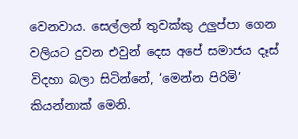වෙනවාය. සෙල්ලන් තුවක්කු උලුප්පා ගෙන වලියට දුවන එවුන් දෙස අපේ සමාජය දෑස් විදහා බලා සිටින්නේ, ‘මෙන්න පිරිමි’ කියන්නාක් මෙනි.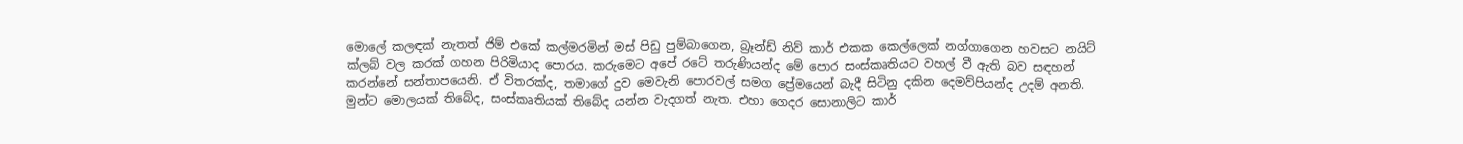මොලේ කලඳක් නැතත් ජිම් එකේ කල්මරමින් මස් පිඩු පුම්බාගෙන, බ්‍රෑන්ඩ් නිව් කාර් එකක කෙල්ලෙක් නග්ගාගෙන හවසට නයිට් ක්ලබ් වල කරක් ගහන පිරිමියාද පොරය. කරුමෙට අපේ රටේ තරුණියන්ද මේ පොර සංස්කෘතියට වහල් වී ඇති බව සඳහන් කරන්නේ සන්තාපයෙනි. ඒ විතරක්ද, තමාගේ දුව මෙවැනි පොරවල් සමග ප්‍රේමයෙන් බැදී සිටිනු දකින දෙමව්පියන්ද උදම් අනති. මුන්ට මොලයක් තිබේද, සංස්කෘතියක් තිබේද යන්න වැදගත් නැත. එහා ගෙදර සොනාලිට කාර්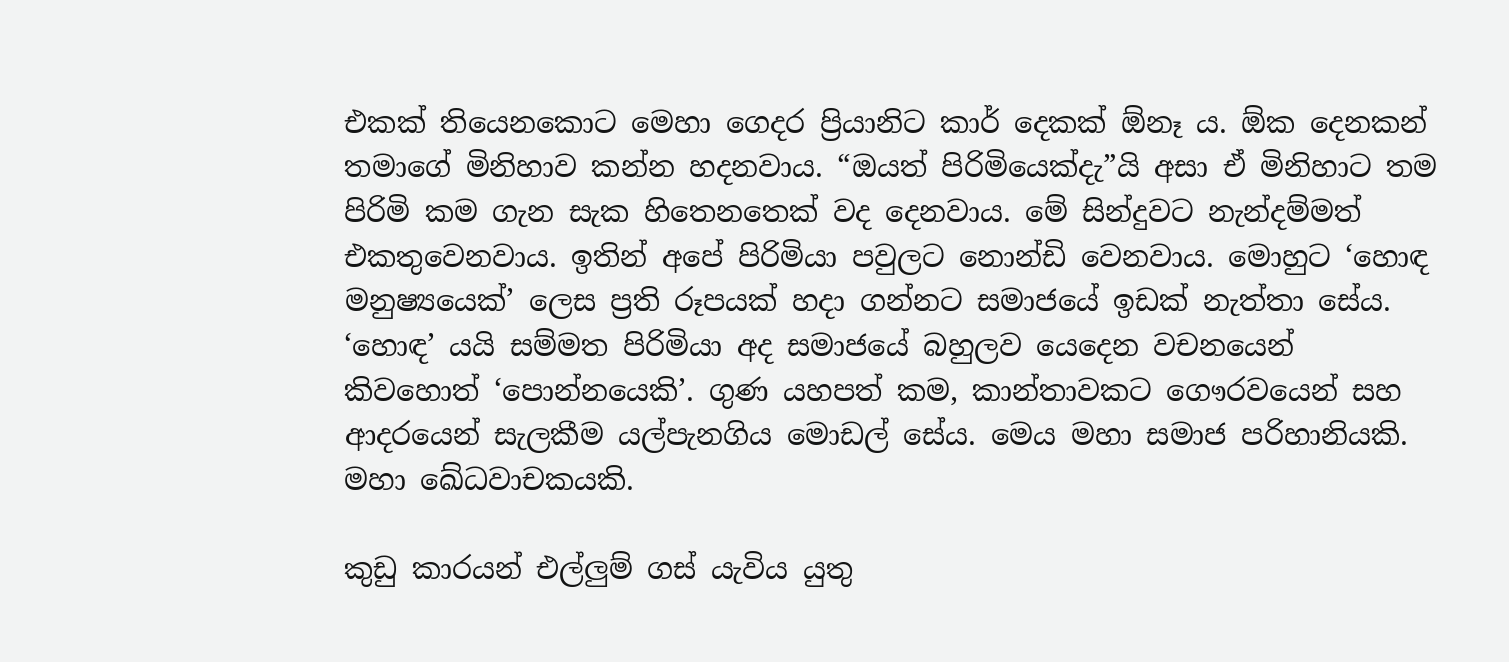එකක් තියෙනකොට මෙහා ගෙදර ප්‍රියානිට කාර් දෙකක් ඕනෑ ය. ඕක දෙනකන් තමාගේ මිනිහාව කන්න හදනවාය. “ඔයත් පිරිමියෙක්දැ”යි අසා ඒ මිනිහාට තම පිරිමි කම ගැන සැක හිතෙනතෙක් වද දෙනවාය. මේ සින්දුවට නැන්දම්මත් එකතුවෙනවාය. ඉතින් අපේ පිරිමියා පවුලට නොන්ඩි වෙනවාය. මොහුට ‘හොඳ මනුෂ්‍යයෙක්’ ලෙස ප්‍රති රූපයක් හදා ගන්නට සමාජයේ ඉඩක් නැත්තා සේය. ‘හොඳ’ යයි සම්මත පිරිමියා අද සමාජයේ බහුලව යෙදෙන වචනයෙන් කිවහොත් ‘පොන්නයෙකි’. ගුණ යහපත් කම, කාන්තාවකට ගෞරවයෙන් සහ ආදරයෙන් සැලකීම යල්පැනගිය මොඩල් සේය. මෙය මහා සමාජ පරිහානියකි. මහා ඛේධවාචකයකි.

කුඩු කාරයන් එල්ලුම් ගස් යැවිය යුතු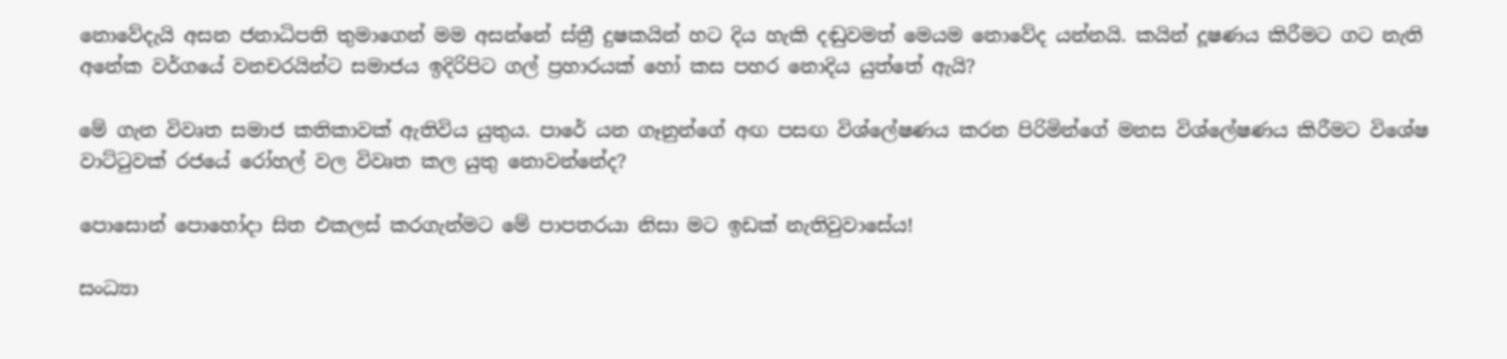නොවේදැයි අසන ජනාධිපති තුමාගෙන් මම අසන්නේ ස්ත්‍රී දුෂකයින් හට දිය හැකි දඬුවමත් මෙයම නොවේද යන්නයි. කයින් දූෂණය කිරීමට ගට නැති අනේක වර්ගයේ වනචරයින්ට සමාජය ඉදිරිපිට ගල් ප්‍රහාරයක් හෝ කස පහර නොදිය යුත්තේ ඇයි?

මේ ගැන විවෘත සමාජ කතිකාවක් ඇතිවිය යුතුය. පාරේ යන ගෑනුන්ගේ අඟ පසඟ විශ්ලේෂණය කරන පිරිමින්ගේ මනස විශ්ලේෂණය කිරීමට විශේෂ වාට්ටුවක් රජයේ රෝහල් වල විවෘත කල යුතු නොවන්නේද?

පොසොන් පොහෝදා සිත එකලස් කරගැන්මට මේ පාපතරයා නිසා මට ඉඩක් නැතිවුවාසේය!

සංධ්‍යා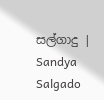සල්ගාදු | Sandya Salgado